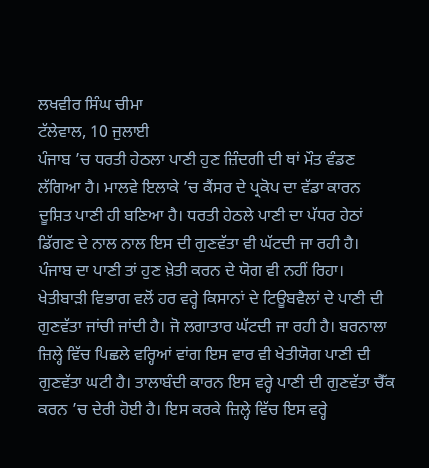ਲਖਵੀਰ ਸਿੰਘ ਚੀਮਾ
ਟੱਲੇਵਾਲ, 10 ਜੁਲਾਈ
ਪੰਜਾਬ ’ਚ ਧਰਤੀ ਹੇਠਲਾ ਪਾਣੀ ਹੁਣ ਜ਼ਿੰਦਗੀ ਦੀ ਥਾਂ ਮੌਤ ਵੰਡਣ ਲੱਗਿਆ ਹੈ। ਮਾਲਵੇ ਇਲਾਕੇ ’ਚ ਕੈਂਸਰ ਦੇ ਪ੍ਰਕੋਪ ਦਾ ਵੱਡਾ ਕਾਰਨ ਦੂਸ਼ਿਤ ਪਾਣੀ ਹੀ ਬਣਿਆ ਹੈ। ਧਰਤੀ ਹੇਠਲੇ ਪਾਣੀ ਦਾ ਪੱਧਰ ਹੇਠਾਂ ਡਿੱਗਣ ਦੇ ਨਾਲ ਨਾਲ ਇਸ ਦੀ ਗੁਣਵੱਤਾ ਵੀ ਘੱਟਦੀ ਜਾ ਰਹੀ ਹੈ। ਪੰਜਾਬ ਦਾ ਪਾਣੀ ਤਾਂ ਹੁਣ ਖ਼ੇਤੀ ਕਰਨ ਦੇ ਯੋਗ ਵੀ ਨਹੀਂ ਰਿਹਾ। ਖੇਤੀਬਾੜੀ ਵਿਭਾਗ ਵਲੋਂ ਹਰ ਵਰ੍ਹੇ ਕਿਸਾਨਾਂ ਦੇ ਟਿਊਬਵੈਲਾਂ ਦੇ ਪਾਣੀ ਦੀ ਗੁਣਵੱਤਾ ਜਾਂਚੀ ਜਾਂਦੀ ਹੈ। ਜੋ ਲਗਾਤਾਰ ਘੱਟਦੀ ਜਾ ਰਹੀ ਹੈ। ਬਰਨਾਲਾ ਜ਼ਿਲ੍ਹੇ ਵਿੱਚ ਪਿਛਲੇ ਵਰ੍ਹਿਆਂ ਵਾਂਗ ਇਸ ਵਾਰ ਵੀ ਖੇਤੀਯੋਗ ਪਾਣੀ ਦੀ ਗੁਣਵੱਤਾ ਘਟੀ ਹੈ। ਤਾਲਾਬੰਦੀ ਕਾਰਨ ਇਸ ਵਰ੍ਹੇ ਪਾਣੀ ਦੀ ਗੁਣਵੱਤਾ ਚੈੱਕ ਕਰਨ ’ਚ ਦੇਰੀ ਹੋਈ ਹੈ। ਇਸ ਕਰਕੇ ਜ਼ਿਲ੍ਹੇ ਵਿੱਚ ਇਸ ਵਰ੍ਹੇ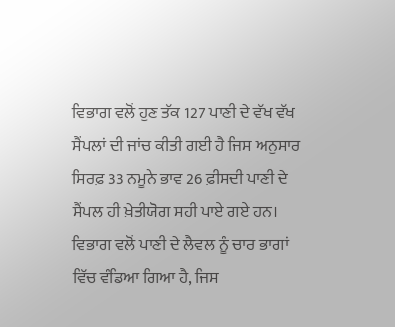ਵਿਭਾਗ ਵਲੋਂ ਹੁਣ ਤੱਕ 127 ਪਾਣੀ ਦੇ ਵੱਖ ਵੱਖ ਸੈਂਪਲਾਂ ਦੀ ਜਾਂਚ ਕੀਤੀ ਗਈ ਹੈ ਜਿਸ ਅਨੁਸਾਰ ਸਿਰਫ਼ 33 ਨਮੂਨੇ ਭਾਵ 26 ਫ਼ੀਸਦੀ ਪਾਣੀ ਦੇ ਸੈਂਪਲ ਹੀ ਖ਼ੇਤੀਯੋਗ ਸਹੀ ਪਾਏ ਗਏ ਹਨ। ਵਿਭਾਗ ਵਲੋਂ ਪਾਣੀ ਦੇ ਲੈਵਲ ਨੂੰ ਚਾਰ ਭਾਗਾਂ ਵਿੱਚ ਵੰਡਿਆ ਗਿਆ ਹੈ, ਜਿਸ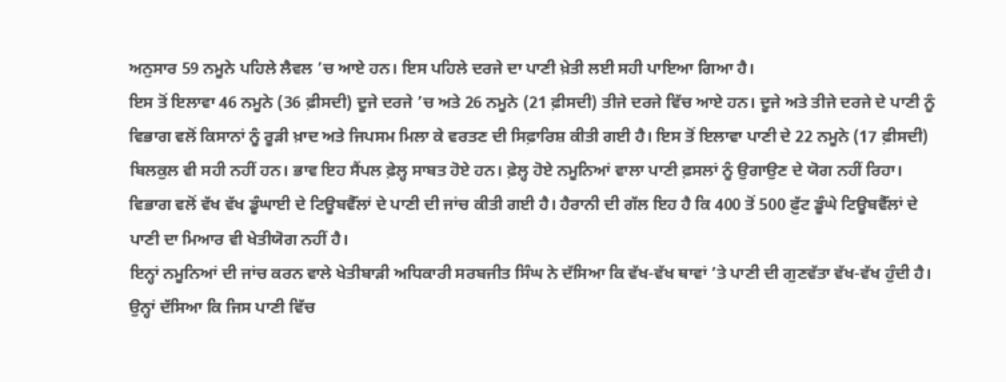ਅਨੁਸਾਰ 59 ਨਮੂਨੇ ਪਹਿਲੇ ਲੈਵਲ ’ਚ ਆਏ ਹਨ। ਇਸ ਪਹਿਲੇ ਦਰਜੇ ਦਾ ਪਾਣੀ ਖ਼ੇਤੀ ਲਈ ਸਹੀ ਪਾਇਆ ਗਿਆ ਹੈ।
ਇਸ ਤੋਂ ਇਲਾਵਾ 46 ਨਮੂਨੇ (36 ਫ਼ੀਸਦੀ) ਦੂਜੇ ਦਰਜੇ ’ਚ ਅਤੇ 26 ਨਮੂਨੇ (21 ਫ਼ੀਸਦੀ) ਤੀਜੇ ਦਰਜੇ ਵਿੱਚ ਆਏ ਹਨ। ਦੂਜੇ ਅਤੇ ਤੀਜੇ ਦਰਜੇ ਦੇ ਪਾਣੀ ਨੂੰ ਵਿਭਾਗ ਵਲੋਂ ਕਿਸਾਨਾਂ ਨੂੰ ਰੂੜੀ ਖ਼ਾਦ ਅਤੇ ਜਿਪਸਮ ਮਿਲਾ ਕੇ ਵਰਤਣ ਦੀ ਸਿਫ਼ਾਰਿਸ਼ ਕੀਤੀ ਗਈ ਹੈ। ਇਸ ਤੋਂ ਇਲਾਵਾ ਪਾਣੀ ਦੇ 22 ਨਮੂਨੇ (17 ਫ਼ੀਸਦੀ) ਬਿਲਕੁਲ ਵੀ ਸਹੀ ਨਹੀਂ ਹਨ। ਭਾਵ ਇਹ ਸੈਂਪਲ ਫ਼ੇਲ੍ਹ ਸਾਬਤ ਹੋਏ ਹਨ। ਫ਼ੇਲ੍ਹ ਹੋਏ ਨਮੂਨਿਆਂ ਵਾਲਾ ਪਾਣੀ ਫ਼ਸਲਾਂ ਨੂੰ ਉਗਾਉਣ ਦੇ ਯੋਗ ਨਹੀਂ ਰਿਹਾ। ਵਿਭਾਗ ਵਲੋਂ ਵੱਖ ਵੱਖ ਡੂੰਘਾਈ ਦੇ ਟਿਊਬਵੈੱਲਾਂ ਦੇ ਪਾਣੀ ਦੀ ਜਾਂਚ ਕੀਤੀ ਗਈ ਹੈ। ਹੈਰਾਨੀ ਦੀ ਗੱਲ ਇਹ ਹੈ ਕਿ 400 ਤੋਂ 500 ਫ਼ੁੱਟ ਡੂੰਘੇ ਟਿਊਬਵੈੱਲਾਂ ਦੇ ਪਾਣੀ ਦਾ ਮਿਆਰ ਵੀ ਖੇਤੀਯੋਗ ਨਹੀਂ ਹੈ।
ਇਨ੍ਹਾਂ ਨਮੂਨਿਆਂ ਦੀ ਜਾਂਚ ਕਰਨ ਵਾਲੇ ਖੇਤੀਬਾੜੀ ਅਧਿਕਾਰੀ ਸਰਬਜੀਤ ਸਿੰਘ ਨੇ ਦੱਸਿਆ ਕਿ ਵੱਖ-ਵੱਖ ਥਾਵਾਂ ’ਤੇ ਪਾਣੀ ਦੀ ਗੁਣਵੱਤਾ ਵੱਖ-ਵੱਖ ਹੁੰਦੀ ਹੈ। ਉਨ੍ਹਾਂ ਦੱਸਿਆ ਕਿ ਜਿਸ ਪਾਣੀ ਵਿੱਚ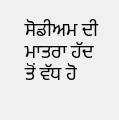ਸੋਡੀਅਮ ਦੀ ਮਾਤਰਾ ਹੱਦ ਤੋਂ ਵੱਧ ਹੋ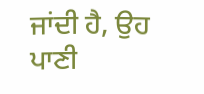ਜਾਂਦੀ ਹੈ, ਉਹ ਪਾਣੀ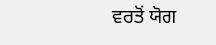ਵਰਤੋਂ ਯੋਗ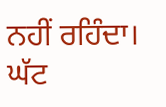ਨਹੀਂ ਰਹਿੰਦਾ। ਘੱਟ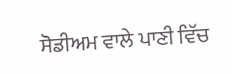ਸੋਡੀਅਮ ਵਾਲੇ ਪਾਣੀ ਵਿੱਚ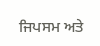ਜਿਪਸਮ ਅਤੇ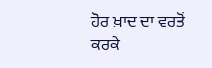ਹੋਰ ਖ਼ਾਦ ਦਾ ਵਰਤੋਂ ਕਰਕੇ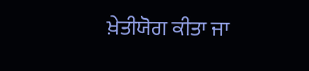ਖ਼ੇਤੀਯੋਗ ਕੀਤਾ ਜਾ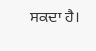ਸਕਦਾ ਹੈ।